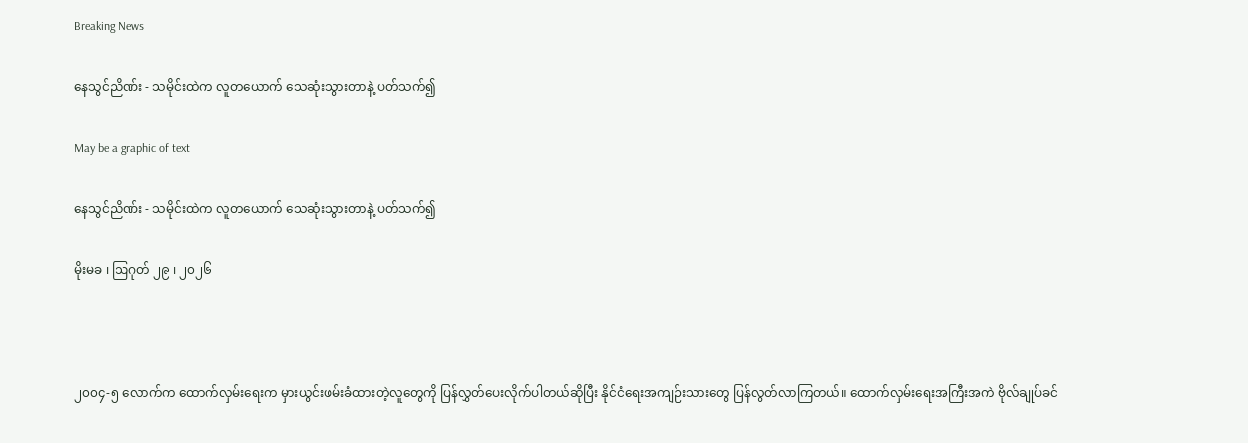Breaking News

နေသွင်ညိဏ်း - သမိုင်းထဲက လူတယောက် သေဆုံးသွားတာနဲ့ ပတ်သက်၍

May be a graphic of text

နေသွင်ညိဏ်း - သမိုင်းထဲက လူတယောက် သေဆုံးသွားတာနဲ့ ပတ်သက်၍

မိုးမခ ၊ ဩဂုတ် ၂၉ ၊ ၂၀၂၆



၂၀၀၄-၅ လောက်က ထောက်လှမ်းရေးက မှားယွင်းဖမ်းခံထားတဲ့လူတွေကို ပြန်လွှတ်ပေးလိုက်ပါတယ်ဆိုပြီး နိုင်ငံရေးအကျဉ်းသားတွေ ပြန်လွတ်လာကြတယ်။ ထောက်လှမ်းရေးအကြီးအကဲ ဗိုလ်ချုပ်ခင်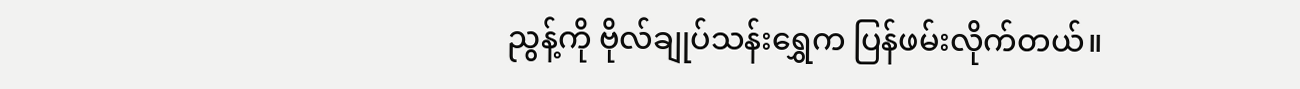ညွန့်ကို ဗိုလ်ချုပ်သန်းရွှေက ပြန်ဖမ်းလိုက်တယ်။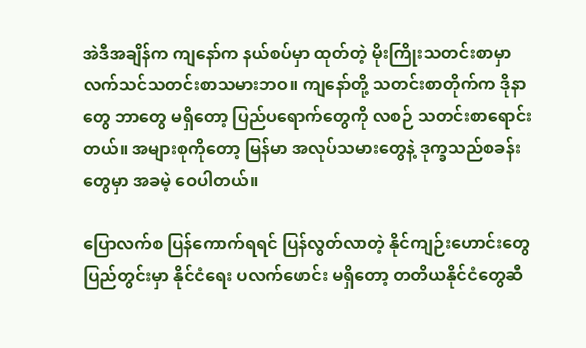အဲဒီအချိန်က ကျနော်က နယ်စပ်မှာ ထုတ်တဲ့ မိုးကြိုးသတင်းစာမှာ လက်သင်သတင်းစာသမားဘဝ။ ကျနော်တို့ သတင်းစာတိုက်က ဒိုနာတွေ ဘာတွေ မရှိတော့ ပြည်ပရောက်တွေကို လစဉ် သတင်းစာရောင်းတယ်။ အများစုကိုတော့ မြန်မာ အလုပ်သမားတွေနဲ့ ဒုက္ခသည်စခန်းတွေမှာ အခမဲ့ ဝေပါတယ်။

ပြောလက်စ ပြန်ကောက်ရရင် ပြန်လွတ်လာတဲ့ နိုင်ကျဉ်းဟောင်းတွေ ပြည်တွင်းမှာ နိုင်ငံရေး ပလက်ဖောင်း မရှိတော့ တတိယနိုင်ငံတွေဆီ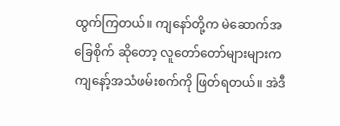ထွက်ကြတယ်။ ကျနော်တို့က မဲဆောက်အခြေစိုက် ဆိုတော့ လူတော်တော်များများက ကျနော့်အသံဖမ်းစက်ကို ဖြတ်ရတယ်။ အဲဒီ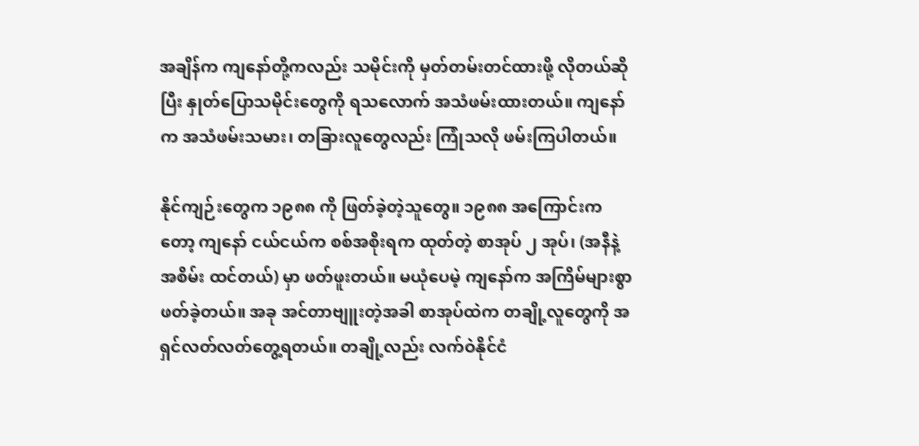အချိန်က ကျနော်တို့ကလည်း သမိုင်းကို မှတ်တမ်းတင်ထားဖို့ လိုတယ်ဆိုပြီး နှုတ်ပြောသမိုင်းတွေကို ရသလောက် အသံဖမ်းထားတယ်။ ကျနော်က အသံဖမ်းသမား၊ တခြားလူတွေလည်း ကြုံသလို ဖမ်းကြပါတယ်။

နိုင်ကျဉ်းတွေက ၁၉၈၈ ကို ဖြတ်ခဲ့တဲ့သူတွေ။ ၁၉၈၈ အကြောင်းကတော့ ကျနော် ငယ်ငယ်က စစ်အစိုးရက ထုတ်တဲ့ စာအုပ် ၂ အုပ်၊ (အနီနဲ့ အစိမ်း ထင်တယ်) မှာ ဖတ်ဖူးတယ်။ မယုံပေမဲ့ ကျနော်က အကြိမ်များစွာ ဖတ်ခဲ့တယ်။ အခု အင်တာဗျူးတဲ့အခါ စာအုပ်ထဲက တချို့လူတွေကို အရှင်လတ်လတ်တွေ့ရတယ်။ တချို့လည်း လက်ဝဲနိုင်ငံ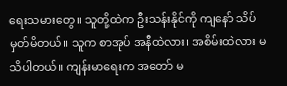ရေးသမားတွေ။ သူတို့ထဲက ဦးသန်းနိုင်ကို ကျနော် သိပ်မှတ်မိတယ်။ သူက စာအုပ် အနီထဲလား၊ အစိမ်းထဲလား မသိပါတယ်။ ကျန်းမာရေးက အတော် မ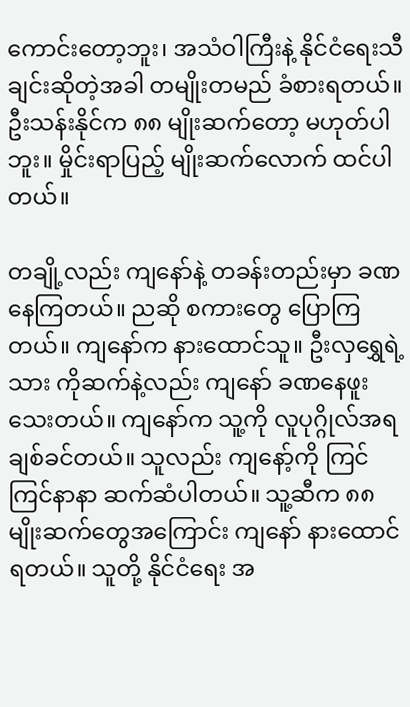ကောင်းတော့ဘူး၊ အသံဝါကြီးနဲ့ နိုင်ငံရေးသီချင်းဆိုတဲ့အခါ တမျိုးတမည် ခံစားရတယ်။ ဦးသန်းနိုင်က ၈၈ မျိုးဆက်တော့ မဟုတ်ပါဘူး။ မှိုင်းရာပြည့် မျိုးဆက်လောက် ထင်ပါတယ်။

တချို့လည်း ကျနော်နဲ့ တခန်းတည်းမှာ ခဏ နေကြတယ်။ ညဆို စကားတွေ ပြောကြတယ်။ ကျနော်က နားထောင်သူ။ ဦးလှရွှေရဲ့ သား ကိုဆက်နဲ့လည်း ကျနော် ခဏနေဖူးသေးတယ်။ ကျနော်က သူ့ကို လူပုဂ္ဂိုလ်အရ ချစ်ခင်တယ်။ သူလည်း ကျနော့်ကို ကြင်ကြင်နာနာ ဆက်ဆံပါတယ်။ သူ့ဆီက ၈၈ မျိုးဆက်တွေအကြောင်း ကျနော် နားထောင်ရတယ်။ သူတို့ နိုင်ငံရေး အ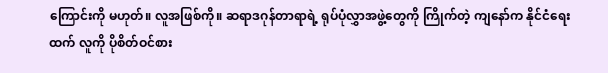ကြောင်းကို မဟုတ်။ လူအဖြစ်ကို။ ဆရာဒဂုန်တာရာရဲ့ ရုပ်ပုံလွှာအဖွဲ့တွေကို ကြိုက်တဲ့ ကျနော်က နိုင်ငံရေးထက် လူကို ပိုစိတ်ဝင်စား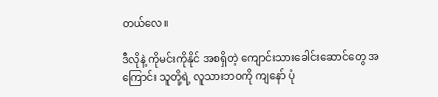တယ်လေ။

ဒီလိုနဲ့ ကိုမင်းကိုနိုင် အစရှိတဲ့ ကျောင်းသားခေါင်းဆောင်တွေ အကြောင်း သူတို့ရဲ့ လူသားဘဝကို ကျနော် ပုံ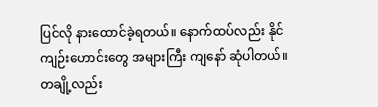ပြင်လို နားထောင်ခဲ့ရတယ်။ နောက်ထပ်လည်း နိုင်ကျဉ်းဟောင်းတွေ အများကြီး ကျနော် ဆုံပါတယ်။ တချို့လည်း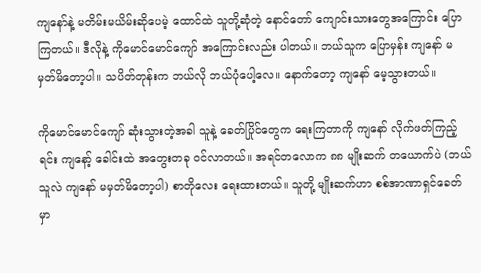ကျနော်နဲ့ မတိမ်းမယိမ်းဆိုပေမဲ့ ထောင်ထဲ သူတို့ဆုံတဲ့ နောင်တော် ကျောင်းသားတွေအကြောင်း ပြောကြတယ်။ ဒီလိုနဲ့ ကိုမောင်မောင်ကျော် အကြောင်းလည်း ပါတယ်။ ဘယ်သူက ပြောမှန်း ကျနော် မမှတ်မိတော့ပါ။ သပိတ်တုန်းက ဘယ်လို ဘယ်ပုံပေါ့လေ။ နောက်တော့ ကျနော် မေ့သွားတယ်။

ကိုမောင်မောင်ကျော် ဆုံးသွားတဲ့အခါ သူနဲ့ ခေတ်ပြိုင်တွေက ရေးကြတာကို ကျနော် လိုက်ဖတ်ကြည့်ရင်း ကျနော့် ခေါင်းထဲ အတွေးတခု ဝင်လာတယ်။ အရင်တလောက ၈၈ မျိုးဆက် တယောက်ပဲ (ဘယ်သူလဲ ကျနော် မမှတ်မိတော့ပါ) စာတိုလေး ရေးထားတယ်။ သူတို့ မျိုးဆက်ဟာ စစ်အာဏာရှင်ခေတ်မှာ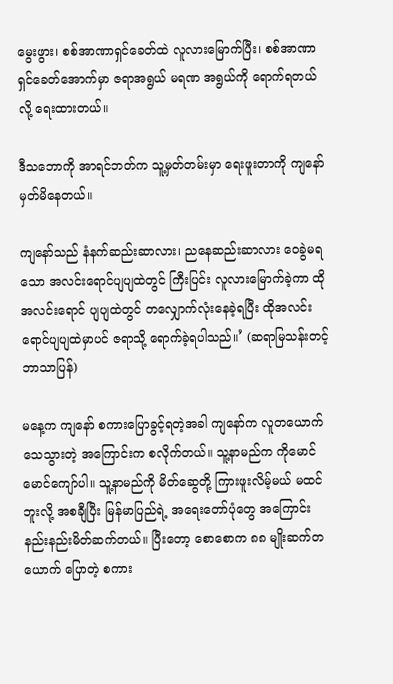မွေးဖွား၊ စစ်အာဏာရှင်ခေတ်ထဲ လူလားမြောက်ပြီး၊ စစ်အာဏာရှင်ခေတ်အောက်မှာ ဇရာအရွယ် မရဏ အရွယ်ကို ရောက်ရတယ်လို့ ရေးထားတယ်။

ဒီသဘောကို အာရင်ဘတ်က သူ့မှတ်တမ်းမှာ ရေးဖူးတာကို ကျနော် မှတ်မိနေတယ်။

ကျနော်သည် နံနက်ဆည်းဆာလား၊ ညနေဆည်းဆာလား ဝေခွဲမရသော အလင်းရောင်ပျပျထဲတွင် ကြီးပြင်း လူလားမြောက်ခဲ့ကာ ထိုအလင်းရောင် ပျပျထဲတွင် တလျှောက်လုံးနေခဲ့ရပြီး ထိုအလင်းရောင်ပျပျထဲမှာပင် ဇရာသို့ ရောက်ခဲ့ရပါသည်။’ (ဆရာမြသန်းတင့် ဘာသာပြန်)

မနေ့က ကျနော် စကားပြောခွင့်ရတဲ့အခါ ကျနော်က လူတယောက် သေသွားတဲ့ အကြောင်းက စလိုက်တယ်။ သူ့နာမည်က ကိုမောင်မောင်ကျော်ပါ။ သူ့နာမည်ကို မိတ်ဆွေတို့ ကြားဖူးလိမ့်မယ် မထင်ဘူးလို့ အစချီပြီး မြန်မာပြည်ရဲ့ အရေးတော်ပုံတွေ အကြောင်း နည်းနည်းမိတ်ဆက်တယ်။ ပြီးတော့ စောစောက ၈၈ မျိုးဆက်တယောက် ပြောတဲ့ စကား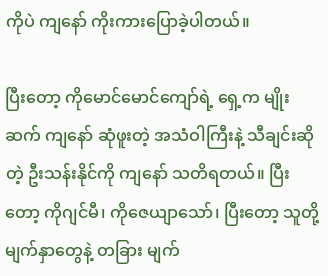ကိုပဲ ကျနော် ကိုးကားပြောခဲ့ပါတယ်။

ပြီးတော့ ကိုမောင်မောင်ကျော်ရဲ့ ရှေ့က မျိုးဆက် ကျနော် ဆုံဖူးတဲ့ အသံဝါကြီးနဲ့ သီချင်းဆိုတဲ့ ဦးသန်းနိုင်ကို ကျနော် သတိရတယ်။ ပြီးတော့ ကိုဂျင်မီ၊ ကိုဇေယျာသော်၊ ပြီးတော့ သူတို့မျက်နှာတွေနဲ့ တခြား မျက်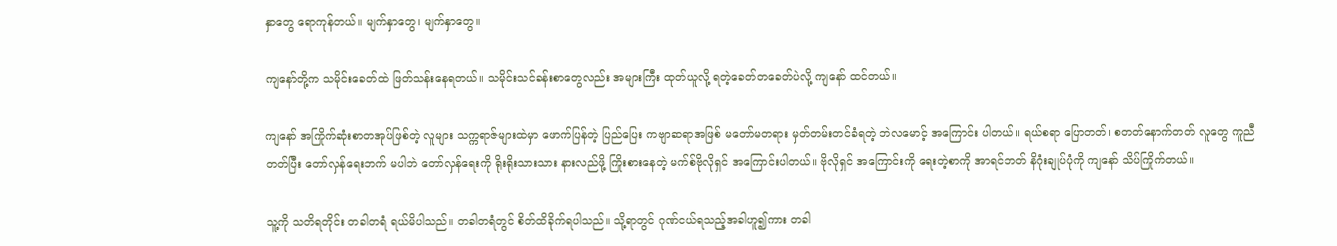နှာတွေ ရောကုန်တယ်။ မျက်နှာတွေ၊ မျက်နှာတွေ။

ကျနော်တို့က သမိုင်းခေတ်ထဲ ဖြတ်သန်းနေရတယ်။ သမိုင်းသင်ခန်းစာတွေလည်း အများကြီး ထုတ်ယူလို့ ရတဲ့ခေတ်တခေတ်ပဲလို့ ကျနော် ထင်တယ်။

ကျနော် အကြိုက်ဆုံးစာတအုပ်ဖြစ်တဲ့ လူများ သက္ကရာဇ်များထဲမှာ ဖောက်ပြန်တဲ့ ပြည်ပြေး ကဗျာဆရာအဖြစ် မတော်မတရား မှတ်တမ်းတင်ခံရတဲ့ ဘဲလမောင့် အကြောင်း ပါတယ်။ ရယ်စရာ ပြောတတ်၊ စတတ်နောက်တတ် လူတွေ ကူညီတတ်ပြီး တော်လှန်ရေးဘက် မပါဘဲ တော်လှန်ရေးကို ရိုးရိုးသားသား နားလည်ဖို့ ကြိုးစားနေတဲ့ မက်စ်ဗိုလိုရှင် အကြောင်းပါတယ်။ ဗိုလိုရှင် အကြောင်းကို ရေးတဲ့စာကို အာရင်ဘတ် နိဂုံးချုပ်ပုံကို ကျနော် သိပ်ကြိုက်တယ်။

သူ့ကို သတိရတိုင်း တခါတရံ ရယ်မိပါသည်။ တခါတရံတွင် စိတ်ထိခိုက်ရပါသည်။ သို့ရာတွင် ဂုဏ်ငယ်ရသည့်အခါဟူ၍ကား တခါ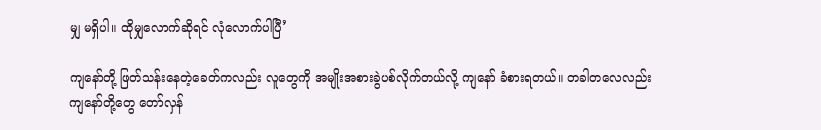မျှ မရှိပါ။ ထိုမျှလောက်ဆိုရင် လုံလောက်ပါပြီ’

ကျနော်တို့ ဖြတ်သန်းနေတဲ့ခေတ်ကလည်း လူတွေကို အမျိုးအစားခွဲပစ်လိုက်တယ်လို့ ကျနော် ခံစားရတယ်။ တခါတလေလည်း ကျနော်တို့တွေ တော်လှန်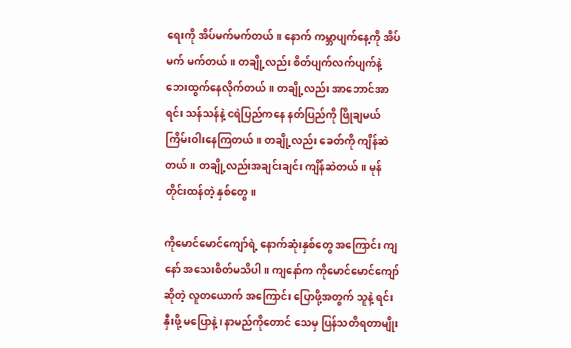ရေးကို အိပ်မက်မက်တယ်။ နောက် ကမ္ဘာပျက်နေ့ကို အိပ်မက် မက်တယ်။ တချို့လည်း စိတ်ပျက်လက်ပျက်နဲ့ ဘေးထွက်နေလိုက်တယ်။ တချို့လည်း အာဘောင်အာရင်း သန်သန်နဲ့ ငရဲပြည်ကနေ နတ်ပြည်ကို ဖြိုချမယ် ကြိမ်းဝါးနေကြတယ်။ တချို့လည်း ခေတ်ကို ကျိန်ဆဲတယ်။ တချို့လည်းအချင်းချင်း ကျိန်ဆဲတယ်။ မုန်တိုင်းထန်တဲ့ နှစ်တွေ။

ကိုမောင်မောင်ကျော်ရဲ့ နောက်ဆုံးနှစ်တွေ အကြောင်း ကျနော် အသေးစိတ်မသိပါ။ ကျနော်က ကိုမောင်မောင်ကျော် ဆိုတဲ့ လူတယောက် အကြောင်း ပြောဖို့အတွက် သူနဲ့ ရင်းနှီးဖို့ မပြောနဲ့၊ နာမည်ကိုတောင် သေမှ ပြန်သတိရတာမျိုး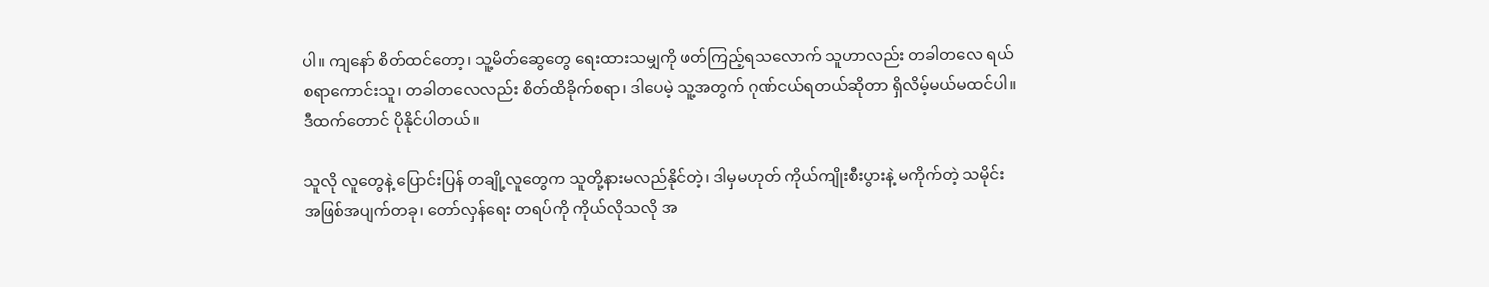ပါ။ ကျနော် စိတ်ထင်တော့၊ သူ့မိတ်ဆွေတွေ ရေးထားသမျှကို ဖတ်ကြည့်ရသလောက် သူဟာလည်း တခါတလေ ရယ်စရာကောင်းသူ၊ တခါတလေလည်း စိတ်ထိခိုက်စရာ၊ ဒါပေမဲ့ သူ့အတွက် ဂုဏ်ငယ်ရတယ်ဆိုတာ ရှိလိမ့်မယ်မထင်ပါ။ ဒီထက်တောင် ပိုနိုင်ပါတယ်။

သူလို လူတွေနဲ့ ပြောင်းပြန် တချို့လူတွေက သူတို့နားမလည်နိုင်တဲ့၊ ဒါမှမဟုတ် ကိုယ်ကျိုးစီးပွားနဲ့ မကိုက်တဲ့ သမိုင်းအဖြစ်အပျက်တခု၊ တော်လှန်ရေး တရပ်ကို ကိုယ်လိုသလို အ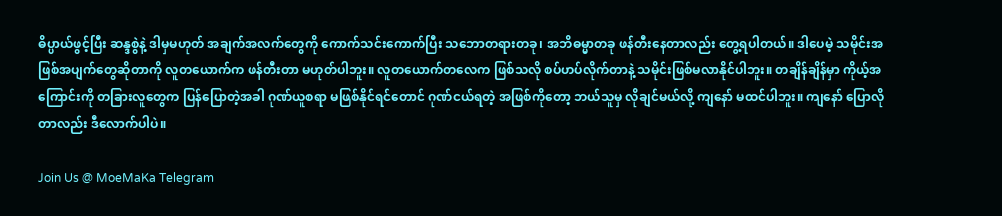ဓိပ္ပာယ်ဖွင့်ပြီး ဆန္ဒစွဲနဲ့ ဒါမှမဟုတ် အချက်အလက်တွေကို ကောက်သင်းကောက်ပြီး သဘောတရားတခု၊ အဘိဓမ္မာတခု ဖန်တီးနေတာလည်း တွေ့ရပါတယ်။ ဒါပေမဲ့ သမိုင်းအဖြစ်အပျက်တွေဆိုတာကို လူတယောက်က ဖန်တီးတာ မဟုတ်ပါဘူး။ လူတယောက်တလေက ဖြစ်သလို စပ်ဟပ်လိုက်တာနဲ့ သမိုင်းဖြစ်မလာနိုင်ပါဘူး။ တချိန်ချိန်မှာ ကိုယ့်အကြောင်းကို တခြားလူတွေက ပြန်ပြောတဲ့အခါ ဂုဏ်ယူစရာ မဖြစ်နိုင်ရင်တောင် ဂုဏ်ငယ်ရတဲ့ အဖြစ်ကိုတော့ ဘယ်သူမှ လိုချင်မယ်လို့ ကျနော် မထင်ပါဘူး။ ကျနော် ပြောလိုတာလည်း ဒီလောက်ပါပဲ။

Join Us @ MoeMaKa Telegram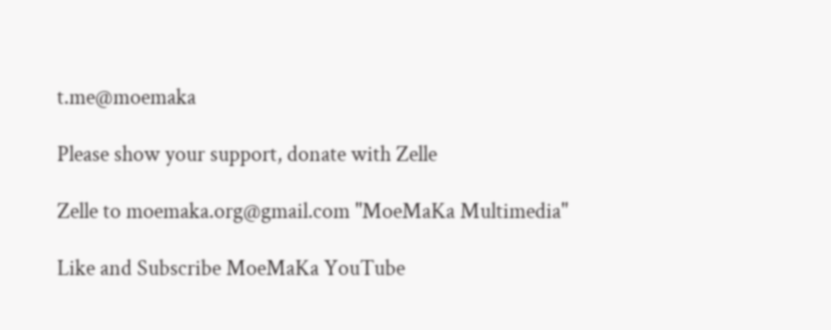t.me@moemaka

Please show your support, donate with Zelle

Zelle to moemaka.org@gmail.com "MoeMaKa Multimedia"

Like and Subscribe MoeMaKa YouTube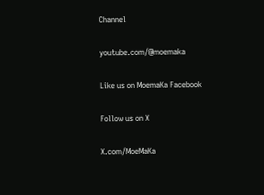Channel

youtube.com/@moemaka

Like us on MoemaKa Facebook

Follow us on X

X.com/MoeMaKa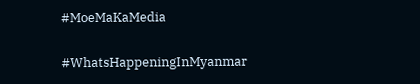#MoeMaKaMedia

#WhatsHappeningInMyanmar